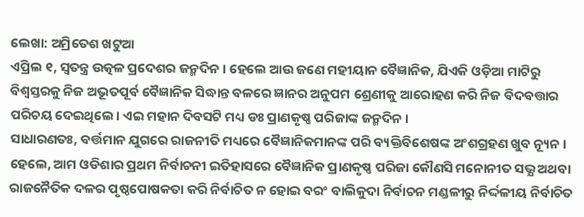ଲେଖା: ଅମ୍ରିତେଶ ଖଟୁଆ
ଏପ୍ରିଲ ୧, ସ୍ଵତନ୍ତ୍ର ଉତ୍କଳ ପ୍ରଦେଶର ଜନ୍ମଦିନ। ହେଲେ ଆଉ ଜଣେ ମହୀୟାନ ବୈଜ୍ଞାନିକ, ଯିଏକି ଓଡ଼ିଆ ମାଟିରୁ ବିଶ୍ଵସ୍ତରକୁ ନିଜ ଅଭୂତପୂର୍ବ ବୈଜ୍ଞାନିକ ସିଦ୍ଧାନ୍ତ ବଳରେ ଜ୍ଞାନର ଅନୁପମ ଶ୍ରେଣୀକୁ ଆରୋହଣ କରି ନିଜ ବିଦବତ୍ତାର ପରିଚୟ ଦେଇଥିଲେ। ଏଇ ମହାନ ଦିବସଟି ମଧ୍ୟ ଡଃ ପ୍ରାଣକୃଷ୍ଣ ପରିଜାଙ୍କ ଜନ୍ମଦିନ।
ସାଧାରଣତଃ, ବର୍ତ୍ତମାନ ଯୁଗରେ ରାଜନୀତି ମଧ୍ୟରେ ବୈଜ୍ଞାନିକମାନଙ୍କ ପରି ବ୍ୟକ୍ତିବିଶେଷଙ୍କ ଅଂଶଗ୍ରହଣ ଖୁବ ନ୍ୟୂନ। ହେଲେ, ଆମ ଓଡିଶାର ପ୍ରଥମ ନିର୍ବାଚନୀ ଇତିହାସରେ ବୈଜ୍ଞାନିକ ପ୍ରାଣକୃଷ୍ଣ ପରିଜା କୌଣସି ମନୋନୀତ ସଭ୍ଯ ଅଥବା ରାଜନୈତିକ ଦଳର ପୃଷ୍ଠପୋଷକତା କରି ନିର୍ବାଚିତ ନ ହୋଇ ବରଂ ବାଲିକୁଦା ନିର୍ବାଚନ ମଣ୍ଡଳୀରୁ ନିର୍ଦ୍ଦଳୀୟ ନିର୍ବାଚିତ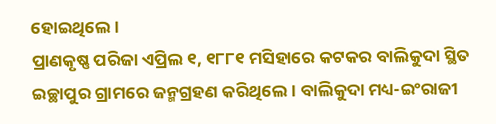ହୋଇଥିଲେ।
ପ୍ରାଣକୃଷ୍ଣ ପରିଜା ଏପ୍ରିଲ ୧, ୧୮୮୧ ମସିହାରେ କଟକର ବାଲିକୁଦା ସ୍ଥିତ ଇଚ୍ଛାପୁର ଗ୍ରାମରେ ଜନ୍ମଗ୍ରହଣ କରିଥିଲେ। ବାଲିକୁଦା ମଧ୍ୟ-ଇଂରାଜୀ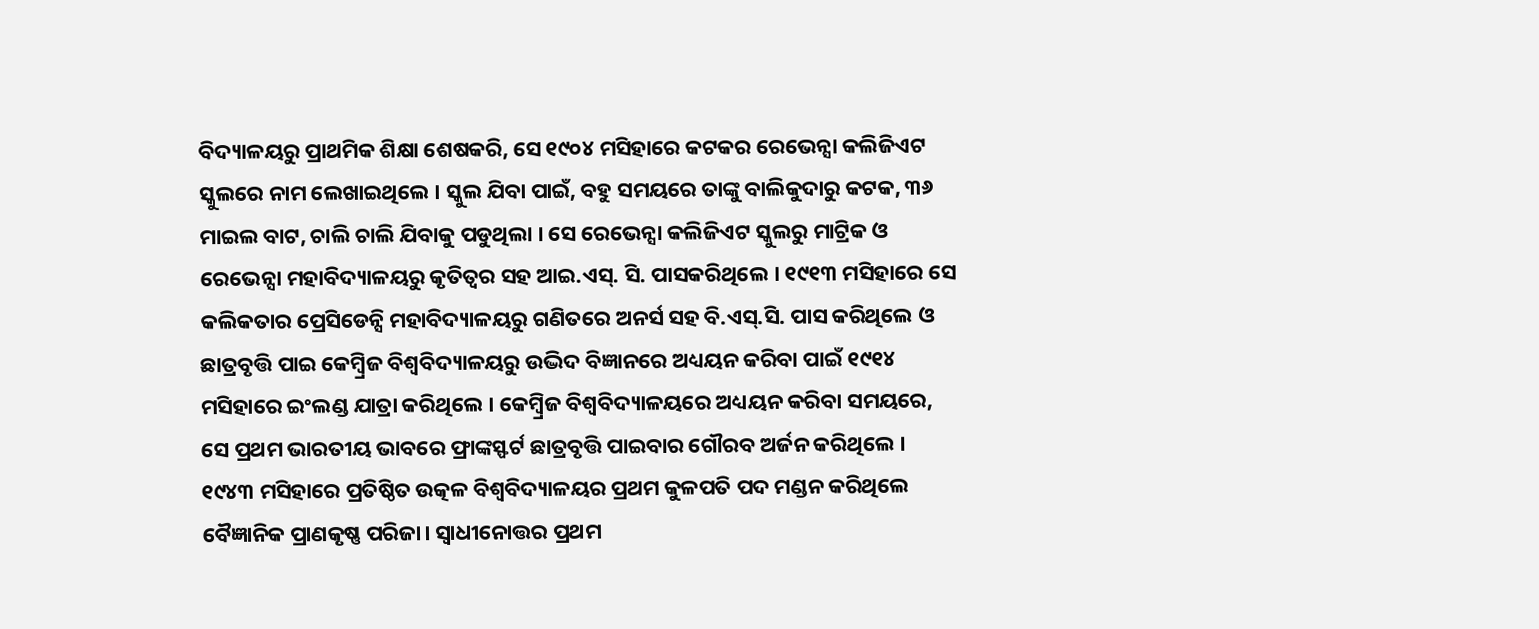ବିଦ୍ୟାଳୟରୁ ପ୍ରାଥମିକ ଶିକ୍ଷା ଶେଷକରି, ସେ ୧୯୦୪ ମସିହାରେ କଟକର ରେଭେନ୍ସା କଲିଜିଏଟ ସ୍କୁଲରେ ନାମ ଲେଖାଇଥିଲେ । ସ୍କୁଲ ଯିବା ପାଇଁ, ବହୁ ସମୟରେ ତାଙ୍କୁ ବାଲିକୁଦାରୁ କଟକ, ୩୬ ମାଇଲ ବାଟ, ଚାଲି ଚାଲି ଯିବାକୁ ପଡୁଥିଲା । ସେ ରେଭେନ୍ସା କଲିଜିଏଟ ସ୍କୁଲରୁ ମାଟ୍ରିକ ଓ ରେଭେନ୍ସା ମହାବିଦ୍ୟାଳୟରୁ କୃତିତ୍ୱର ସହ ଆଇ.ଏସ୍. ସି. ପାସକରିଥିଲେ । ୧୯୧୩ ମସିହାରେ ସେ କଲିକତାର ପ୍ରେସିଡେନ୍ସି ମହାବିଦ୍ୟାଳୟରୁ ଗଣିତରେ ଅନର୍ସ ସହ ବି.ଏସ୍.ସି. ପାସ କରିଥିଲେ ଓ ଛାତ୍ରବୃତ୍ତି ପାଇ କେମ୍ବ୍ରିଜ ବିଶ୍ୱବିଦ୍ୟାଳୟରୁ ଉଦ୍ଭିଦ ବିଜ୍ଞାନରେ ଅଧ୍ୟୟନ କରିବା ପାଇଁ ୧୯୧୪ ମସିହାରେ ଇଂଲଣ୍ଡ ଯାତ୍ରା କରିଥିଲେ । କେମ୍ବ୍ରିଜ ବିଶ୍ୱବିଦ୍ୟାଳୟରେ ଅଧ୍ୟୟନ କରିବା ସମୟରେ, ସେ ପ୍ରଥମ ଭାରତୀୟ ଭାବରେ ଫ୍ରାଙ୍କସ୍ଫର୍ଟ ଛାତ୍ରବୃତ୍ତି ପାଇବାର ଗୌରବ ଅର୍ଜନ କରିଥିଲେ । ୧୯୪୩ ମସିହାରେ ପ୍ରତିଷ୍ଠିତ ଉତ୍କଳ ବିଶ୍ଵବିଦ୍ୟାଳୟର ପ୍ରଥମ କୁଳପତି ପଦ ମଣ୍ଡନ କରିଥିଲେ ବୈଜ୍ଞାନିକ ପ୍ରାଣକୃଷ୍ଣ ପରିଜା। ସ୍ଵାଧୀନୋତ୍ତର ପ୍ରଥମ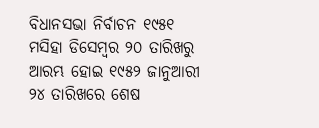ବିଧାନସଭା ନିର୍ବାଚନ ୧୯୫୧ ମସିହା ଡିସେମ୍ବର ୨୦ ତାରିଖରୁ ଆରମ୍ଭ ହୋଇ ୧୯୫୨ ଜାନୁଆରୀ ୨୪ ତାରିଖରେ ଶେଷ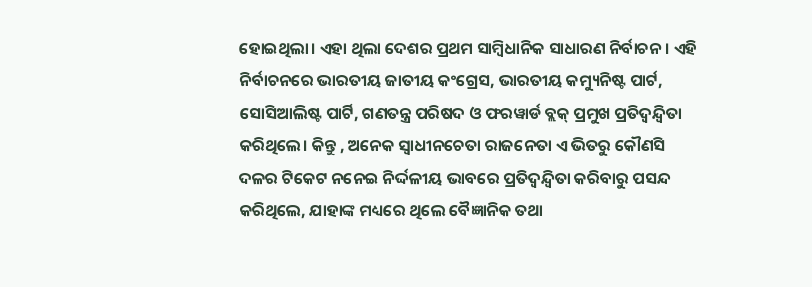ହୋଇଥିଲା। ଏହା ଥିଲା ଦେଶର ପ୍ରଥମ ସାମ୍ଵିଧାନିକ ସାଧାରଣ ନିର୍ବାଚନ। ଏହି ନିର୍ବାଚନରେ ଭାରତୀୟ ଜାତୀୟ କଂଗ୍ରେସ, ଭାରତୀୟ କମ୍ୟୁନିଷ୍ଟ ପାର୍ଟ, ସୋସିଆଲିଷ୍ଟ ପାର୍ଟି, ଗଣତନ୍ତ୍ର ପରିଷଦ ଓ ଫରୱାର୍ଡ ବ୍ଲକ୍ ପ୍ରମୁଖ ପ୍ରତିଦ୍ବନ୍ଦ୍ଵିତା କରିଥିଲେ। କିନ୍ତୁ , ଅନେକ ସ୍ଵାଧୀନଚେତା ରାଜନେତା ଏ ଭିତରୁ କୌଣସି ଦଳର ଟିକେଟ ନନେଇ ନିର୍ଦ୍ଦଳୀୟ ଭାବରେ ପ୍ରତିଦ୍ଵନ୍ଦ୍ଵିତା କରିବାରୁ ପସନ୍ଦ କରିଥିଲେ, ଯାହାଙ୍କ ମଧ୍ୟରେ ଥିଲେ ବୈଜ୍ଞାନିକ ତଥା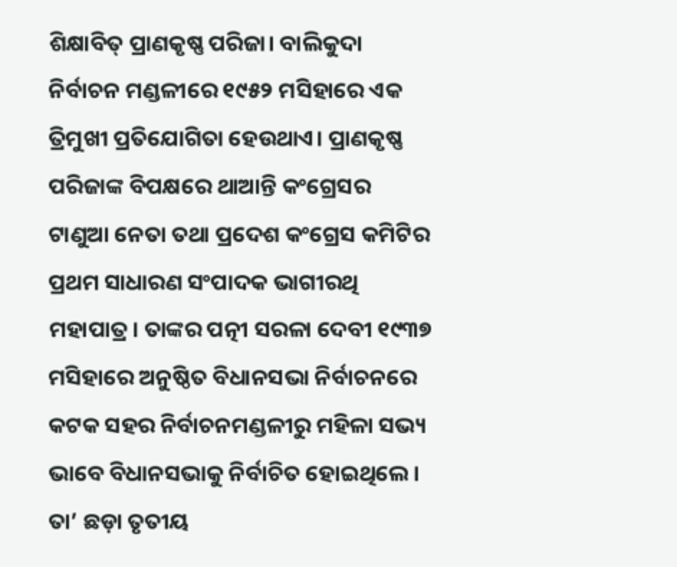ଶିକ୍ଷାବିତ୍ ପ୍ରାଣକୃଷ୍ଣ ପରିଜା। ବାଲିକୁଦା ନିର୍ବାଚନ ମଣ୍ଡଳୀରେ ୧୯୫୨ ମସିହାରେ ଏକ ତ୍ରିମୁଖୀ ପ୍ରତିଯୋଗିତା ହେଉଥାଏ। ପ୍ରାଣକୃଷ୍ଣ ପରିଜାଙ୍କ ବିପକ୍ଷରେ ଥାଆନ୍ତି କଂଗ୍ରେସର ଟାଣୁଆ ନେତା ତଥା ପ୍ରଦେଶ କଂଗ୍ରେସ କମିଟିର ପ୍ରଥମ ସାଧାରଣ ସଂପାଦକ ଭାଗୀରଥି ମହାପାତ୍ର। ତାଙ୍କର ପତ୍ନୀ ସରଳା ଦେବୀ ୧୯୩୭ ମସିହାରେ ଅନୁଷ୍ଠିତ ବିଧାନସଭା ନିର୍ବାଚନରେ କଟକ ସହର ନିର୍ବାଚନମଣ୍ଡଳୀରୁ ମହିଳା ସଭ୍ୟ ଭାବେ ବିଧାନସଭାକୁ ନିର୍ବାଚିତ ହୋଇଥିଲେ। ତା’ ଛଡ଼ା ତୃତୀୟ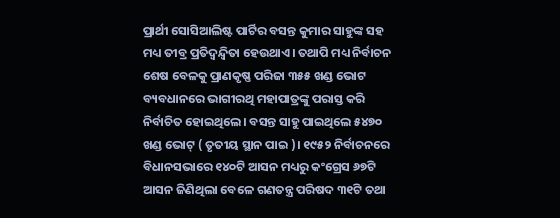ପ୍ରାର୍ଥୀ ସୋସିଆଲିଷ୍ଟ ପାର୍ଟିର ବସନ୍ତ କୁମାର ସାହୁଙ୍କ ସହ ମଧ୍ୟ ତୀବ୍ର ପ୍ରତିଦ୍ଵନ୍ଦ୍ଵିତା ହେଉଥାଏ। ତଥାପି ମଧ୍ୟ ନିର୍ବାଚନ ଶେଷ ବେଳକୁ ପ୍ରାଣକୃଷ୍ଣ ପରିଜା ୩୫୫ ଖଣ୍ଡ ଭୋଟ ବ୍ୟବଧାନରେ ଭାଗୀରଥି ମହାପାତ୍ରଙ୍କୁ ପରାସ୍ତ କରି ନିର୍ବାଚିତ ହୋଇଥିଲେ। ବସନ୍ତ ସାହୁ ପାଇଥିଲେ ୫୪୭୦ ଖଣ୍ଡ ଭୋଟ୍ ( ତୃତୀୟ ସ୍ଥାନ ପାଇ )। ୧୯୫୨ ନିର୍ବାଚନରେ ବିଧାନସଭାରେ ୧୪୦ଟି ଆସନ ମଧ୍ୟରୁ କଂଗ୍ରେସ ୬୭ଟି ଆସନ ଜିଣିଥିଲା ବେଳେ ଗଣତନ୍ତ୍ର ପରିଷଦ ୩୧ଟି ତଥା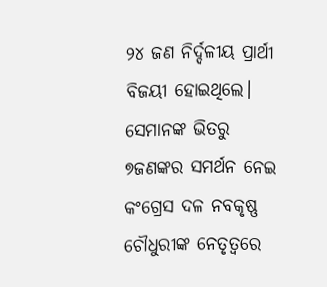୨୪ ଜଣ ନିର୍ଦ୍ଦଳୀୟ ପ୍ରାର୍ଥୀ ବିଜୟୀ ହୋଇଥିଲେ। ସେମାନଙ୍କ ଭିତରୁ ୭ଜଣଙ୍କର ସମର୍ଥନ ନେଇ କଂଗ୍ରେସ ଦଳ ନବକୃଷ୍ଣ ଚୌଧୁରୀଙ୍କ ନେତୃତ୍ୱରେ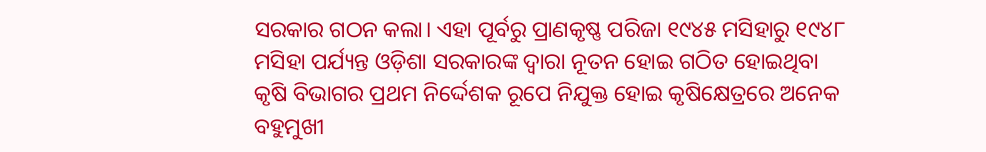ସରକାର ଗଠନ କଲା। ଏହା ପୂର୍ବରୁ ପ୍ରାଣକୃଷ୍ଣ ପରିଜା ୧୯୪୫ ମସିହାରୁ ୧୯୪୮ ମସିହା ପର୍ଯ୍ୟନ୍ତ ଓଡ଼ିଶା ସରକାରଙ୍କ ଦ୍ଵାରା ନୂତନ ହୋଇ ଗଠିତ ହୋଇଥିବା କୃଷି ବିଭାଗର ପ୍ରଥମ ନିର୍ଦ୍ଦେଶକ ରୂପେ ନିଯୁକ୍ତ ହୋଇ କୃଷିକ୍ଷେତ୍ରରେ ଅନେକ ବହୁମୁଖୀ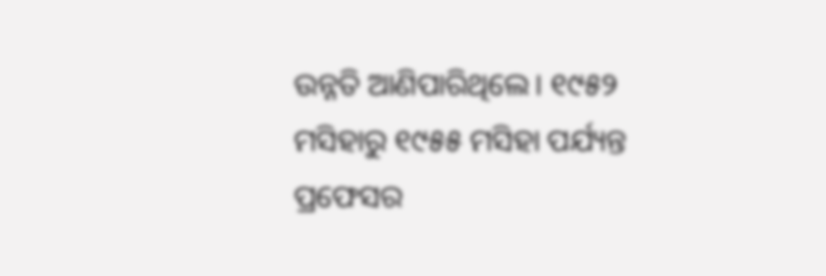ଉନ୍ନତି ଆଣିପାରିଥିଲେ। ୧୯୫୨ ମସିହାରୁ ୧୯୫୫ ମସିହା ପର୍ଯ୍ୟନ୍ତ ପ୍ରଫେସର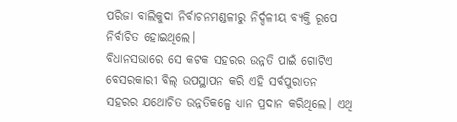ପରିଜା ବାଲିକୁଦା ନିର୍ବାଚନମଣ୍ଡଳୀରୁ ନିର୍ଦ୍ଦଳୀୟ ବ୍ୟକ୍ତି ରୂପେ ନିର୍ବାଚିତ ହୋଇଥିଲେ।
ବିଧାନସଭାରେ ସେ କଟକ ସହରର ଉନ୍ନତି ପାଇଁ ଗୋଟିଏ ବେସରକାରୀ ବିଲ୍ ଉପସ୍ଥାପନ କରି ଏହି ସର୍ବପୁରାତନ ସହରର ଯଥୋଚିତ ଉନ୍ନତିକଳ୍ପେ ଧ୍ୟାନ ପ୍ରଦାନ କରିଥିଲେ। ଏଥି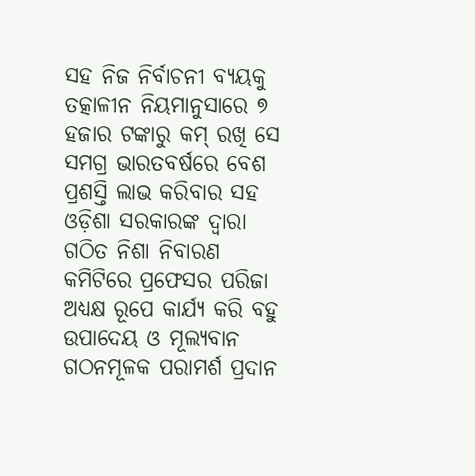ସହ ନିଜ ନିର୍ବାଚନୀ ବ୍ୟୟକୁ ତତ୍କାଳୀନ ନିୟମାନୁସାରେ ୭ ହଜାର ଟଙ୍କାରୁ କମ୍ ରଖି ସେ ସମଗ୍ର ଭାରତବର୍ଷରେ ବେଶ ପ୍ରଶସ୍ତି ଲାଭ କରିବାର ସହ ଓଡ଼ିଶା ସରକାରଙ୍କ ଦ୍ଵାରା ଗଠିତ ନିଶା ନିବାରଣ କମିଟିରେ ପ୍ରଫେସର ପରିଜା ଅଧ୍ୟକ୍ଷ ରୂପେ କାର୍ଯ୍ୟ କରି ବହୁ ଉପାଦେୟ ଓ ମୂଲ୍ୟବାନ ଗଠନମୂଳକ ପରାମର୍ଶ ପ୍ରଦାନ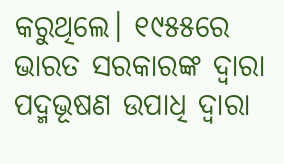କରୁଥିଲେ। ୧୯୫୫ରେ ଭାରତ ସରକାରଙ୍କ ଦ୍ଵାରା ପଦ୍ମଭୂଷଣ ଉପାଧି ଦ୍ଵାରା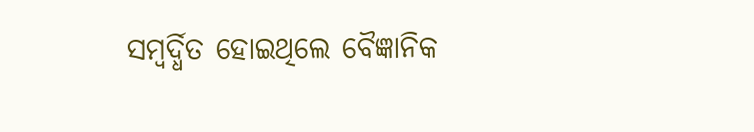ସମ୍ବର୍ଦ୍ଧିତ ହୋଇଥିଲେ ବୈଜ୍ଞାନିକ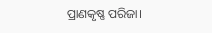ପ୍ରାଣକୃଷ୍ଣ ପରିଜା।